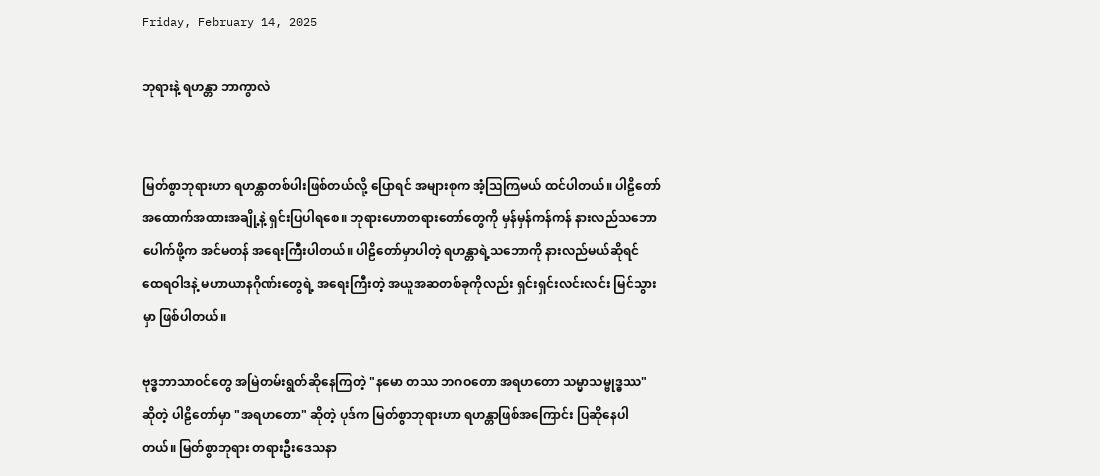Friday, February 14, 2025

ဘုရားနဲ့ ရဟန္တာ ဘာကွာလဲ


မြတ်စွာဘုရားဟာ ရဟန္တာတစ်ပါးဖြစ်တယ်လို့ ပြောရင် အများစုက အံ့ဩကြမယ် ထင်ပါတယ်။ ပါဠိတော်အထောက်အထားအချို့နဲ့ ရှင်းပြပါရစေ။ ဘုရားဟောတရားတော်တွေကို မှန်မှန်ကန်ကန် နားလည်သဘောပေါက်ဖို့က အင်မတန် အရေးကြီးပါတယ်။ ပါဠိတော်မှာပါတဲ့ ရဟန္တာရဲ့သဘောကို နားလည်မယ်ဆိုရင် ထေရဝါဒနဲ့ မဟာယာနဂိုဏ်းတွေရဲ့ အရေးကြီးတဲ့ အယူအဆတစ်ခုကိုလည်း ရှင်းရှင်းလင်းလင်း မြင်သွားမှာ ဖြစ်ပါတယ်။

ဗုဒ္ဓဘာသာဝင်တွေ အမြဲတမ်းရွတ်ဆိုနေကြတဲ့ "နမော တဿ ဘဂဝတော အရဟတော သမ္မာသမ္ဗုဒ္ဓဿ" ဆိုတဲ့ ပါဠိတော်မှာ "အရဟတော" ဆိုတဲ့ ပုဒ်က မြတ်စွာဘုရားဟာ ရဟန္တာဖြစ်အကြောင်း ပြဆိုနေပါတယ်။ မြတ်စွာဘုရား တရားဦးဒေသနာ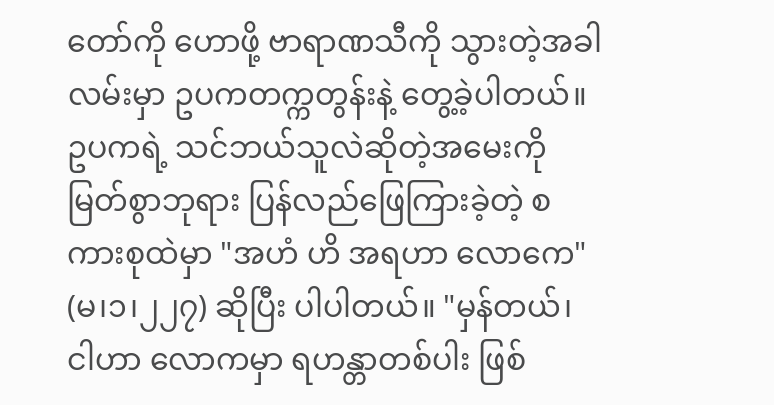တော်ကို ဟောဖို့ ဗာရာဏသီကို သွားတဲ့အခါ လမ်းမှာ ဥပကတက္ကတွန်းနဲ့ တွေ့ခဲ့ပါတယ်။ ဥပကရဲ့ သင်ဘယ်သူလဲဆိုတဲ့အမေးကို မြတ်စွာဘုရား ပြန်လည်ဖြေကြားခဲ့တဲ့ စကားစုထဲမှာ "အဟံ ဟိ အရဟာ လောကေ" (မ၊၁၊၂၂၇) ဆိုပြီး ပါပါတယ်။ "မှန်တယ်၊ ငါဟာ လောကမှာ ရဟန္တာတစ်ပါး ဖြစ်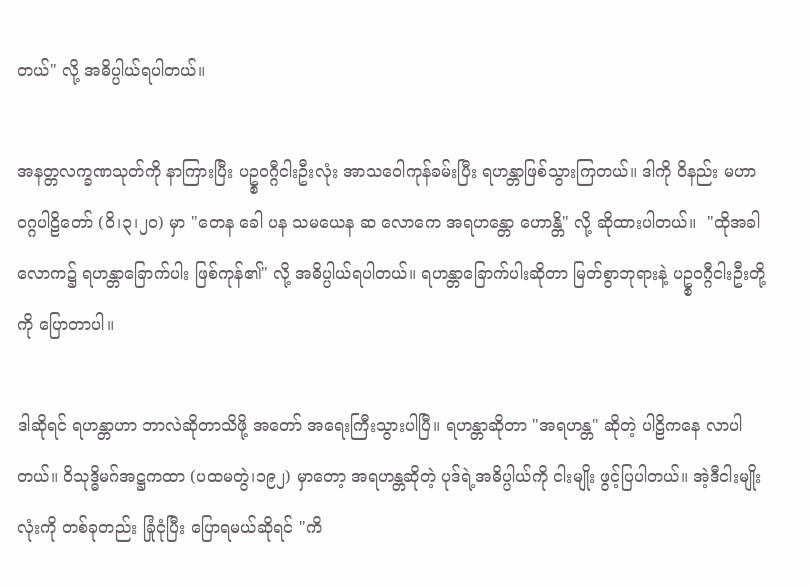တယ်" လို့ အဓိပ္ပါယ်ရပါတယ်။

အနတ္တလက္ခဏသုတ်ကို နာကြားပြီး ပဥ္စဝဂ္ဂီငါးဦးလုံး အာသဝေါကုန်ခမ်းပြီး ရဟန္တာဖြစ်သွားကြတယ်။ ဒါကို ဝိနည်း မဟာဝဂ္ဂပါဠိတော် (ဝိ၊၃၊၂၀) မှာ "တေန ခေါ ပန သမယေန ဆ လောကေ အရဟန္တော ဟောန္တိ" လို့ ဆိုထားပါတယ်။  "ထိုအခါ လောက၌ ရဟန္တာခြောက်ပါး ဖြစ်ကုန်၏" လို့ အဓိပ္ပါယ်ရပါတယ်။ ရဟန္တာခြောက်ပါးဆိုတာ မြတ်စွာဘုရားနဲ့ ပဥ္စဝဂ္ဂီငါးဦးတို့ကို ပြောတာပါ။

ဒါဆိုရင် ရဟန္တာဟာ ဘာလဲဆိုတာသိဖို့ အတော် အရေးကြီးသွားပါပြီ။ ရဟန္တာဆိုတာ "အရဟန္တ" ဆိုတဲ့ ပါဠိကနေ လာပါတယ်။ ဝိသုဒ္ဓိမဂ်အဋ္ဌကထာ (ပထမတွဲ၊၁၉၂) မှာတော့ အရဟန္တဆိုတဲ့ ပုဒ်ရဲ့အဓိပ္ပါယ်ကို ငါးမျိုး ဖွင့်ပြပါတယ်။ အဲ့ဒီငါးမျိုးလုံးကို တစ်ခုတည်း ခြုံငုံပြီး ပြောရမယ်ဆိုရင် "ကိ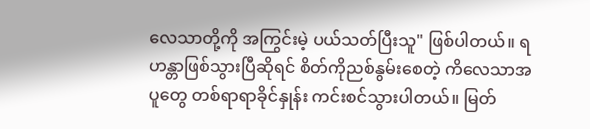လေသာတို့ကို အကြွင်းမဲ့ ပယ်သတ်ပြီးသူ" ဖြစ်ပါတယ်။ ရဟန္တာဖြစ်သွားပြီဆိုရင် စိတ်ကိုညစ်နွမ်းစေတဲ့ ကိလေသာအပူတွေ တစ်ရာရာခိုင်နှုန်း ကင်းစင်သွားပါတယ်။ မြတ်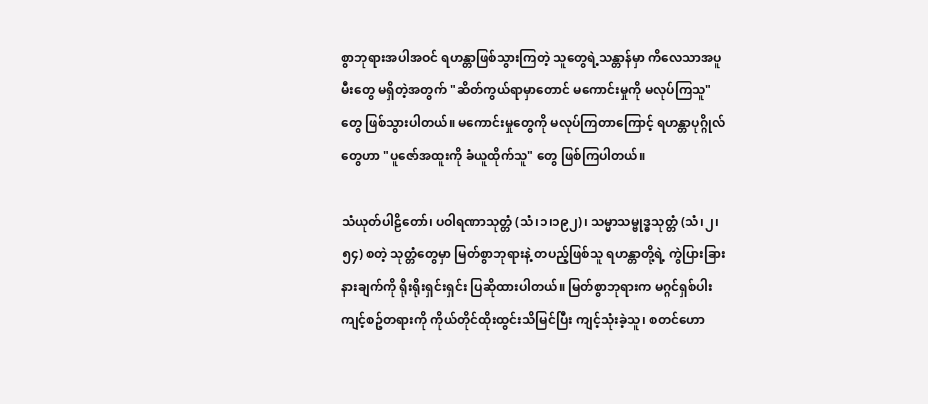စွာဘုရားအပါအဝင် ရဟန္တာဖြစ်သွားကြတဲ့ သူတွေရဲ့သန္တာန်မှာ ကိလေသာအပူမီးတွေ မရှိတဲ့အတွက် "ဆိတ်ကွယ်ရာမှာတောင် မကောင်းမှုကို မလုပ်ကြသူ" တွေ ဖြစ်သွားပါတယ်။ မကောင်းမှုတွေကို မလုပ်ကြတာကြောင့် ရဟန္တာပုဂ္ဂိုလ်တွေဟာ "ပူဇော်အထူးကို ခံယူထိုက်သူ" တွေ ဖြစ်ကြပါတယ်။

သံယုတ်ပါဠိတော်၊ ပဝါရဏာသုတ္တံ (သံ၊၁၊၁၉၂)၊ သမ္မာသမ္ဗုဒ္ဓသုတ္တံ (သံ၊၂၊၅၄) စတဲ့ သုတ္တံတွေမှာ မြတ်စွာဘုရားနဲ့ တပည့်ဖြစ်သူ ရဟန္တာတို့ရဲ့ ကွဲပြားခြားနားချက်ကို ရိုးရိုးရှင်းရှင်း ပြဆိုထားပါတယ်။ မြတ်စွာဘုရားက မဂ္ဂင်ရှစ်ပါး ကျင့်စဥ်တရားကို ကိုယ်တိုင်ထိုးထွင်းသိမြင်ပြီး ကျင့်သုံးခဲ့သူ၊ စတင်ဟော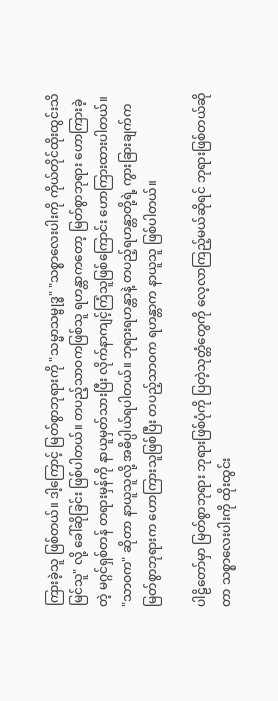ကြားခဲ့သူ ဖြစ်တယ်။ ဒါ့ကြောင့် မြတ်စွာဘုရားကို "သမ္မာသမ္ဗုဒ္ဓ" "သစ္စာလေးပါးကို ကိုယ်တိုင်ထိုးထွင်းသိမြင်သူ" လို့ ခေါ်ဆိုခြင်း ဖြစ်ပါတယ်။ တပည့်သာဝကဖြစ်သူ ရဟန္တာကတော့ မြတ်စွာဘုရား ဟောကြားခဲ့တဲ့ မဂ္ဂင်ရှစ်တန် တရားမှန်ကို နာယူမှတ်သားပြီး လိုက်နာကျင့်ကြံသူဖြစ်ကြောင်း ဟောကြားထားပါတယ်။ "သာဝက" ဆိုတာ နာယူသူလို့ အဓိပ္ပါယ်ရပါတယ်။ ဘုရားရဟန္တာနဲ့ တပည့်ရဟန္တာတို့ရဲ့ ကွားခြားချက်က မြတ်စွာဘုရားက ဟောကြားသူဖြစ်ပြီး တပည့်သာဝက ရဟန္တာက နာယူသူ ဖြစ်ပါတယ်။

ပါဠိတော်မှာ မြတ်စွာဘုရား ဘုရားဖြစ်ပုံကို ပြတဲ့သုတ္တံတွေကို လေ့လာကြည့်မယ်ဆိုရင် ဘုရားဖြစ်တယ်ဆိုတာ သစ္စာလေးပါးကို ထိုးထွင်း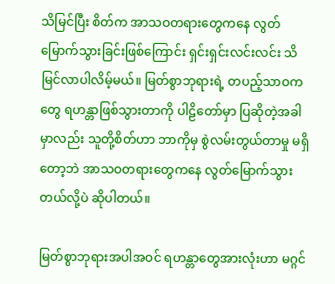သိမြင်ပြီး စိတ်က အာသဝတရားတွေကနေ လွတ်မြောက်သွားခြင်းဖြစ်ကြောင်း ရှင်းရှင်းလင်းလင်း သိမြင်လာပါလိမ့်မယ်။ မြတ်စွာဘုရားရဲ့ တပည့်သာဝကတွေ ရဟန္တာဖြစ်သွားတာကို ပါဠိတော်မှာ ပြဆိုတဲ့အခါမှာလည်း သူတို့စိတ်ဟာ ဘာကိုမှ စွဲလမ်းတွယ်တာမှု မရှိတော့ဘဲ အာသဝတရားတွေကနေ လွတ်မြောက်သွားတယ်လို့ပဲ ဆိုပါတယ်။

မြတ်စွာဘုရားအပါအဝင် ရဟန္တာတွေအားလုံးဟာ မဂ္ဂင်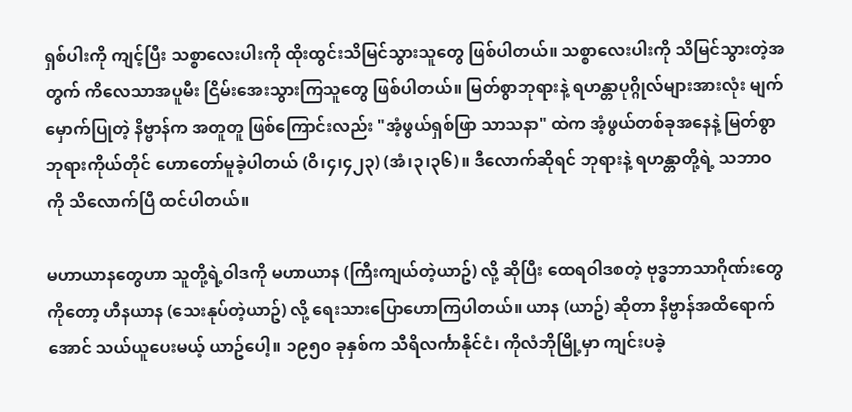ရှစ်ပါးကို ကျင့်ပြီး သစ္စာလေးပါးကို ထိုးထွင်းသိမြင်သွားသူတွေ ဖြစ်ပါတယ်။ သစ္စာလေးပါးကို သိမြင်သွားတဲ့အတွက် ကိလေသာအပူမီး ငြိမ်းအေးသွားကြသူတွေ ဖြစ်ပါတယ်။ မြတ်စွာဘုရားနဲ့ ရဟန္တာပုဂ္ဂိုလ်များအားလုံး မျက်မှောက်ပြုတဲ့ နိဗ္ဗာန်က အတူတူ ဖြစ်ကြောင်းလည်း "အံ့ဖွယ်ရှစ်ဖြာ သာသနာ" ထဲက အံ့ဖွယ်တစ်ခုအနေနဲ့ မြတ်စွာဘုရားကိုယ်တိုင် ဟောတော်မူခဲ့ပါတယ် (ဝိ၊၄၊၄၂၃) (အံ၊၃၊၃၆)။ ဒီလောက်ဆိုရင် ဘုရားနဲ့ ရဟန္တာတို့ရဲ့ သဘာဝကို သိလောက်ပြီ ထင်ပါတယ်။

မဟာယာနတွေဟာ သူတို့ရဲ့ဝါဒကို မဟာယာန (ကြီးကျယ်တဲ့ယာဥ်) လို့ ဆိုပြီး ထေရဝါဒစတဲ့ ဗုဒ္ဓဘာသာဂိုဏ်းတွေကိုတော့ ဟီနယာန (သေးနုပ်တဲ့ယာဥ်) လို့ ရေးသားပြောဟောကြပါတယ်။ ယာန (ယာဥ်) ဆိုတာ နိဗ္ဗာန်အထိရောက်အောင် သယ်ယူပေးမယ့် ယာဥ်ပေါ့။ ၁၉၅၀ ခုနှစ်က သီရိလင်္ကာနိုင်ငံ၊ ကိုလံဘိုမြို့မှာ ကျင်းပခဲ့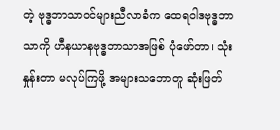တဲ့ ဗုဒ္ဓဘာသာဝင်များညီလာခံက ထေရဝါဒဗုဒ္ဓဘာသာကို ဟီနယာနဗုဒ္ဓဘာသာအဖြစ် ပုံဖော်တာ၊ သုံးနှုန်းတာ မလုပ်ကြဖို့ အများသဘောတူ ဆုံးဖြတ်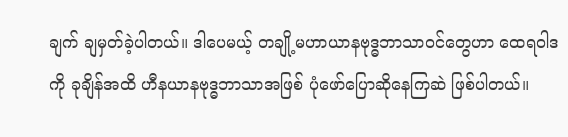ချက် ချမှတ်ခဲ့ပါတယ်။ ဒါပေမယ့် တချို့မဟာယာနဗုဒ္ဓဘာသာဝင်တွေဟာ ထေရဝါဒကို ခုချိန်အထိ ဟီနယာနဗုဒ္ဓဘာသာအဖြစ် ပုံဖော်ပြောဆိုနေကြဆဲ ဖြစ်ပါတယ်။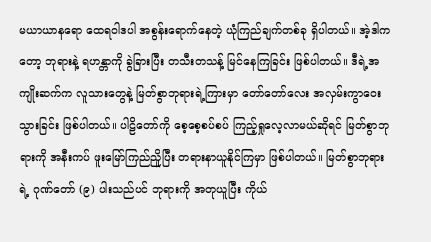မယာယာနရော ထေရဝါဒပါ အစွန်းရောက်နေတဲ့ ယုံကြည်ချက်တစ်ခု ရှိပါတယ်။ အဲ့ဒါကတော့ ဘုရားနဲ့ ရဟန္တာကို ခွဲခြားပြီး တသီးတသန့် မြင်နေကြခြင်း ဖြစ်ပါတယ်။ ဒီရဲ့အကျိုးဆက်က လူသားတွေနဲ့ မြတ်စွာဘုရားရဲ့ကြားမှာ တော်တော်လေး အလှမ်းကွာဝေးသွားခြင်း ဖြစ်ပါတယ်။ ပါဠိတော်ကို စေ့စေ့စပ်စပ် ကြည့်ရှုလေ့လာမယ်ဆိုရင် မြတ်စွာဘုရားကို အနီးကပ် ဖူးမြော်ကြည်ညိူပြီး တရားနာယူနိုင်ကြမှာ ဖြစ်ပါတယ်။ မြတ်စွာဘုရားရဲ့ ဂုဏ်တော် (၉) ပါးသည်ပင် ဘုရားကို အတုယူပြီး ကိုယ်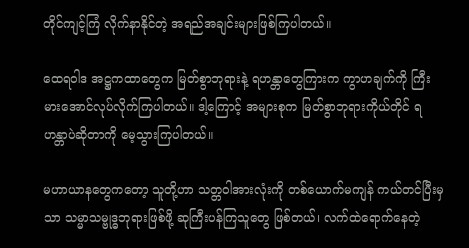တိုင်ကျင့်ကြံ လိုက်နာနိုင်တဲ့ အရည်အချင်းများဖြစ်ကြပါတယ်။

ထေရဝါဒ အဋ္ဌကထာတွေက မြတ်စွာဘုရားနဲ့ ရဟန္တာတွေကြားက ကွာဟချက်ကို ကြီးမားအောင်လုပ်လိုက်ကြပါတယ်။ ဒါ့ကြောင့် အများစုက မြတ်စွာဘုရားကိုယ်တိုင် ရဟန္တာပဲဆိုတာကို မေ့သွားကြပါတယ်။

မဟာယာနတွေကတော့ သူတို့ဟာ သတ္တဝါအားလုံးကို တစ်ယောက်မကျန် ကယ်တင်ပြီးမှသာ သမ္မာသမ္ဗုဒ္ဓဘုရားဖြစ်ဖို့ ဆုကြီးပန်ကြသူတွေ ဖြစ်တယ်၊ လက်ထဲရောက်နေတဲ့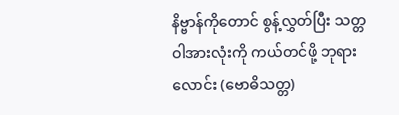နိဗ္ဗာန်ကိုတောင် စွန့်လွှတ်ပြီး သတ္တဝါအားလုံးကို ကယ်တင်ဖို့ ဘုရားလောင်း (ဗောဓိသတ္တ)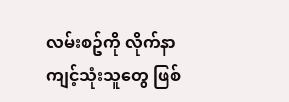လမ်းစဥ်ကို လိုက်နာကျင့်သုံးသူတွေ ဖြစ်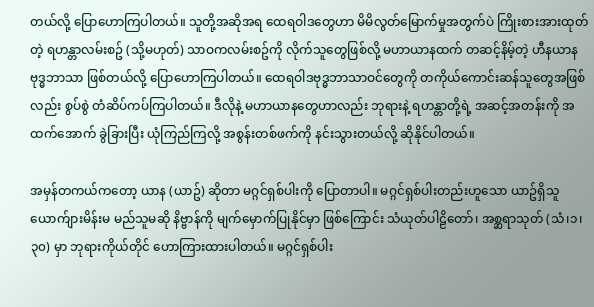တယ်လို့ ပြောဟောကြပါတယ်။ သူတို့အဆိုအရ ထေရဝါဒတွေဟာ မိမိလွတ်မြောက်မှုအတွက်ပဲ ကြိုးစားအားထုတ်တဲ့ ရဟန္တာလမ်းစဥ် (သို့မဟုတ်) သာဝကလမ်းစဥ်ကို လိုက်သူတွေဖြစ်လို့ မဟာယာနထက် တဆင့်နိမ့်တဲ့ ဟီနယာနဗုဒ္ဓဘာသာ ဖြစ်တယ်လို့ ပြောဟောကြပါတယ်။ ထေရဝါဒဗုဒ္ဓဘာသာဝင်တွေကို တကိုယ်ကောင်းဆန်သူတွေအဖြစ်လည်း စွပ်စွဲ တံဆိပ်ကပ်ကြပါတယ်။ ဒီလိုနဲ့ မဟာယာနတွေဟာလည်း ဘုရားနဲ့ ရဟန္တာတို့ရဲ့ အဆင့်အတန်းကို အထက်အောက် ခွဲခြားပြီး ယုံကြည်ကြလို့ အစွန်းတစ်ဖက်ကို နင်းသွားတယ်လို့ ဆိုနိုင်ပါတယ်။

အမှန်တကယ်ကတော့ ယာန (ယာဥ်) ဆိုတာ မဂ္ဂင်ရှစ်ပါးကို ပြောတာပါ။ မဂ္ဂင်ရှစ်ပါးတည်းဟူသော ယာဥ်ရှိသူ ယောက်ျားမိန်းမ မည်သူမဆို နိဗ္ဗာန်ကို မျက်မှောက်ပြုနိုင်မှာ ဖြစ်ကြောင်း သံယုတ်ပါဠိတော်၊ အစ္ဆရာသုတ် (သံ၊၁၊၃၀) မှာ ဘုရားကိုယ်တိုင် ဟောကြားထားပါတယ်။ မဂ္ဂင်ရှစ်ပါး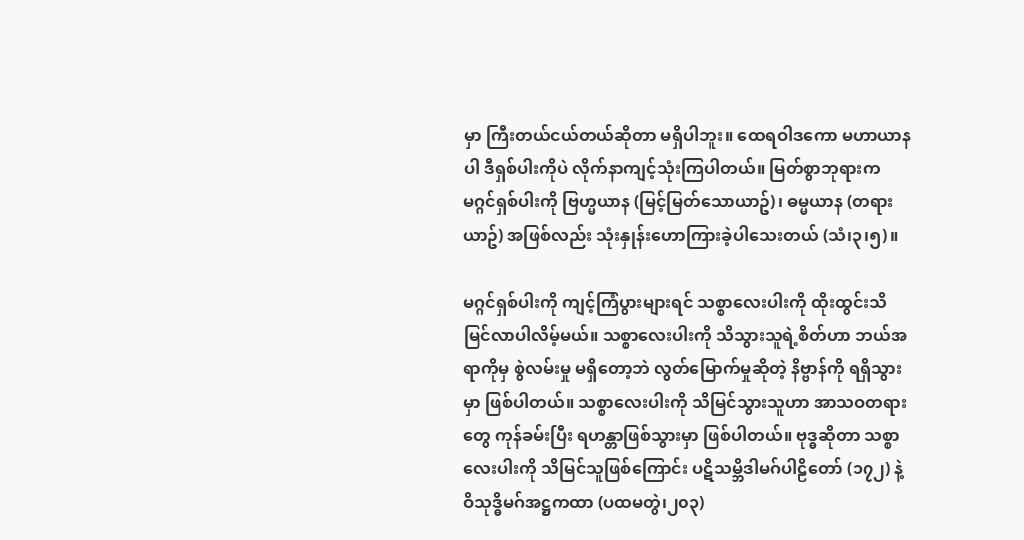မှာ ကြီးတယ်ငယ်တယ်ဆိုတာ မရှိပါဘူး။ ထေရဝါဒကော မဟာယာနပါ ဒီရှစ်ပါးကိုပဲ လိုက်နာကျင့်သုံးကြပါတယ်။ မြတ်စွာဘုရားက မဂ္ဂင်ရှစ်ပါးကို ဗြဟ္မယာန (မြင့်မြတ်သောယာဥ်)၊ ဓမ္မယာန (တရားယာဥ်) အဖြစ်လည်း သုံးနှုန်းဟောကြားခဲ့ပါသေးတယ် (သံ၊၃၊၅)။

မဂ္ဂင်ရှစ်ပါးကို ကျင့်ကြံပွားများရင် သစ္စာလေးပါးကို ထိုးထွင်းသိမြင်လာပါလိမ့်မယ်။ သစ္စာလေးပါးကို သိသွားသူရဲ့စိတ်ဟာ ဘယ်အရာကိုမှ စွဲလမ်းမှု မရှိတော့ဘဲ လွတ်မြောက်မှုဆိုတဲ့ နိဗ္ဗာန်ကို ရရှိသွားမှာ ဖြစ်ပါတယ်။ သစ္စာလေးပါးကို သိမြင်သွားသူဟာ အာသဝတရားတွေ ကုန်ခမ်းပြီး ရဟန္တာဖြစ်သွားမှာ ဖြစ်ပါတယ်။ ဗုဒ္ဓဆိုတာ သစ္စာလေးပါးကို သိမြင်သူဖြစ်ကြောင်း ပဋိသမ္ဘိဒါမဂ်ပါဠိတော် (၁၇၂) နဲ့ ဝိသုဒ္ဓိမဂ်အဋ္ဌကထာ (ပထမတွဲ၊၂၀၃)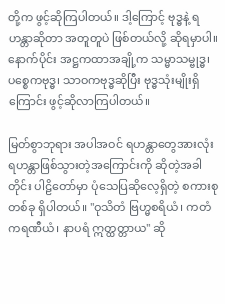တို့က ဖွင့်ဆိုကြပါတယ်။ ဒါ့ကြောင့် ဗုဒ္ဓနဲ့ ရဟန္တာဆိုတာ အတူတူပဲ ဖြစ်တယ်လို့ ဆိုရမှာပါ။ နောက်ပိုင်း အဋ္ဌကထာအချို့က သမ္မာသမ္ဗုဒ္ဓ၊ ပစ္စေကဗုဒ္ဓ၊ သာဝကဗုဒ္ဓဆိုပြီး ဗုဒ္ဓသုံးမျိုးရှိကြောင်း ဖွင့်ဆိုလာကြပါတယ်။

မြတ်စွာဘုရား အပါအဝင် ရဟန္တာတွေအားလုံး ရဟန္တာဖြစ်သွားတဲ့အကြောင်းကို ဆိုတဲ့အခါတိုင်း ပါဠိတော်မှာ ပုံသေပြဆိုလေ့ရှိတဲ့ စကားစုတစ်ခု ရှိပါတယ်။ "ဝုသိတံ ဗြဟ္မစရိယံ၊ ကတံ ကရဏီယံ၊ နာပရံ ဣတ္ထတ္တာယ" ဆို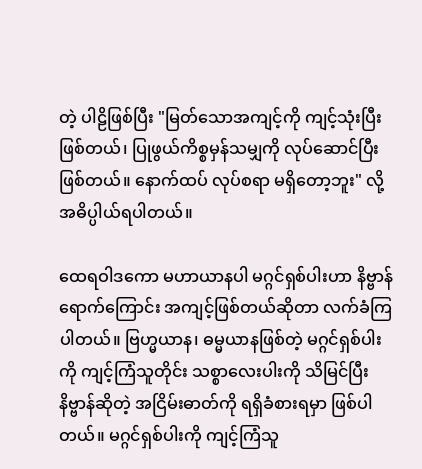တဲ့ ပါဠိဖြစ်ပြီး "မြတ်သောအကျင့်ကို ကျင့်သုံးပြီး ဖြစ်တယ်၊ ပြုဖွယ်ကိစ္စမှန်သမျှကို လုပ်ဆောင်ပြီး ဖြစ်တယ်။ နောက်ထပ် လုပ်စရာ မရှိတော့ဘူး" လို့ အဓိပ္ပါယ်ရပါတယ်။

ထေရဝါဒကော မဟာယာနပါ မဂ္ဂင်ရှစ်ပါးဟာ နိဗ္ဗာန်ရောက်ကြောင်း အကျင့်ဖြစ်တယ်ဆိုတာ လက်ခံကြပါတယ်။ ဗြဟ္မယာန၊ ဓမ္မယာနဖြစ်တဲ့ မဂ္ဂင်ရှစ်ပါးကို ကျင့်ကြံသူတိုင်း သစ္စာလေးပါးကို သိမြင်ပြီး နိဗ္ဗာန်ဆိုတဲ့ အငြိမ်းဓာတ်ကို ရရှိခံစားရမှာ ဖြစ်ပါတယ်။ မဂ္ဂင်ရှစ်ပါးကို ကျင့်ကြံသူ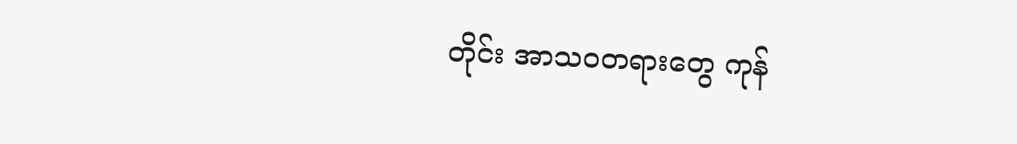တိုင်း အာသဝတရားတွေ ကုန်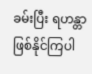ခမ်းပြီး ရဟန္တာဖြစ်နိုင်ကြပါ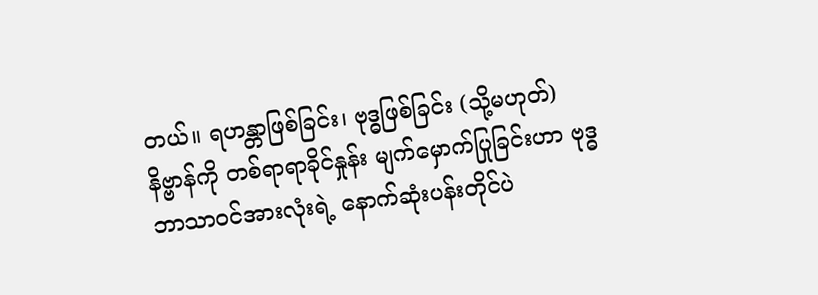တယ်။ ရဟန္တာဖြစ်ခြင်း၊ ဗုဒ္ဓဖြစ်ခြင်း (သို့မဟုတ်) နိဗ္ဗာန်ကို တစ်ရာရာခိုင်နှုန်း မျက်မှောက်ပြုခြင်းဟာ ဗုဒ္ဓဘာသာဝင်အားလုံးရဲ့ နောက်ဆုံးပန်းတိုင်ပဲ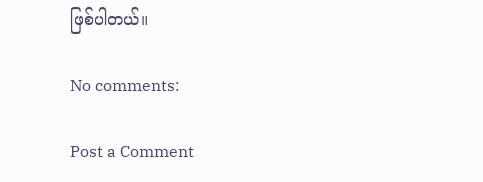ဖြစ်ပါတယ်။

No comments:

Post a Comment